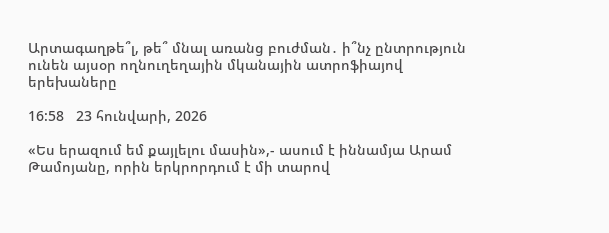Արտագաղթե՞լ, թե՞ մնալ առանց բուժման․ ի՞նչ ընտրություն ունեն այսօր ողնուղեղային մկանային ատրոֆիայով երեխաները

16:58   23 հունվարի, 2026

«Ես երազում եմ քայլելու մասին»,- ասում է իննամյա Արամ Թամոյանը, որին երկրորդում է մի տարով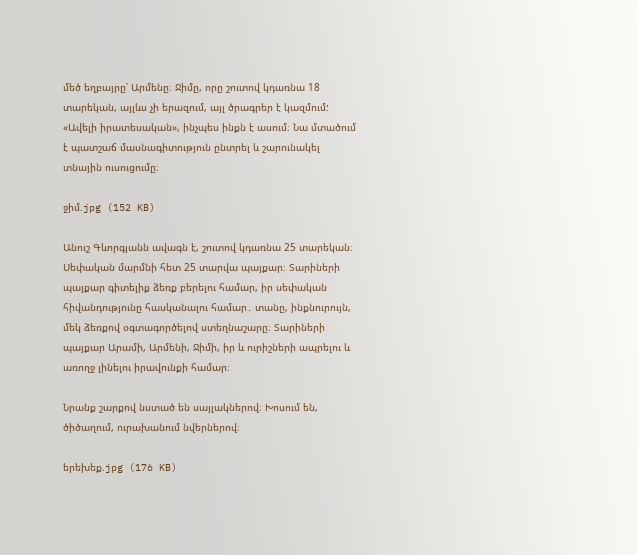մեծ եղբայրը՝ Արմենը։ Ջիմը, որը շուտով կդառնա 18 տարեկան, այլևս չի երազում, այլ ծրագրեր է կազմում: «Ավելի իրատեսական», ինչպես ինքն է ասում։ Նա մտածում է պատշաճ մասնագիտություն ընտրել և շարունակել տնային ուսուցումը։

ջիմ.jpg (152 KB)

Անուշ Գևորգյանն ավագն է, շուտով կդառնա 25 տարեկան։ Սեփական մարմնի հետ 25 տարվա պայքար։ Տարիների պայքար գիտելիք ձեռք բերելու համար, իր սեփական հիվանդությունը հասկանալու համար․ տանը, ինքնուրույն, մեկ ձեռքով օգտագործելով ստեղնաշարը։ Տարիների պայքար Արամի, Արմենի, Ջիմի, իր և ուրիշների ապրելու և առողջ լինելու իրավունքի համար։

Նրանք շարքով նստած են սայլակներով։ Խոսում են, ծիծաղում, ուրախանում նվերներով։

երեխեք.jpg (176 KB)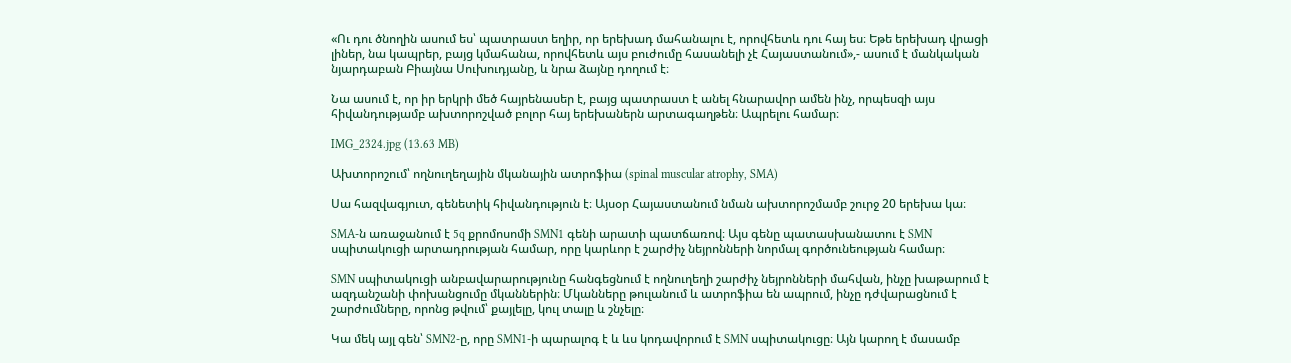«Ու դու ծնողին ասում ես՝ պատրաստ եղիր, որ երեխադ մահանալու է, որովհետև դու հայ ես։ Եթե երեխադ վրացի լիներ, նա կապրեր, բայց կմահանա, որովհետև այս բուժումը հասանելի չէ Հայաստանում»,- ասում է մանկական նյարդաբան Բիայնա Սուխուդյանը, և նրա ձայնը դողում է։

Նա ասում է, որ իր երկրի մեծ հայրենասեր է, բայց պատրաստ է անել հնարավոր ամեն ինչ, որպեսզի այս հիվանդությամբ ախտորոշված բոլոր հայ երեխաներն արտագաղթեն։ Ապրելու համար։

IMG_2324.jpg (13.63 MB)

Ախտորոշում՝ ողնուղեղային մկանային ատրոֆիա (spinal muscular atrophy, SMA)

Սա հազվագյուտ, գենետիկ հիվանդություն է։ Այսօր Հայաստանում նման ախտորոշմամբ շուրջ 20 երեխա կա։

SMA-ն առաջանում է 5q քրոմոսոմի SMN1 գենի արատի պատճառով։ Այս գենը պատասխանատու է SMN սպիտակուցի արտադրության համար, որը կարևոր է շարժիչ նեյրոնների նորմալ գործունեության համար։

SMN սպիտակուցի անբավարարությունը հանգեցնում է ողնուղեղի շարժիչ նեյրոնների մահվան, ինչը խաթարում է ազդանշանի փոխանցումը մկաններին։ Մկանները թուլանում և ատրոֆիա են ապրում, ինչը դժվարացնում է շարժումները, որոնց թվում՝ քայլելը, կուլ տալը և շնչելը։

Կա մեկ այլ գեն՝ SMN2-ը, որը SMN1-ի պարալոգ է և ևս կոդավորում է SMN սպիտակուցը։ Այն կարող է մասամբ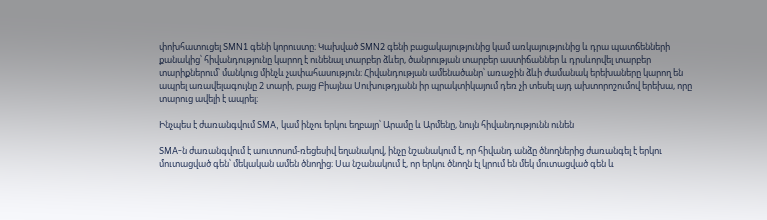փոխհատուցել SMN1 գենի կորուստը։ Կախված SMN2 գենի բացակայությունից կամ առկայությունից և դրա պատճենների քանակից՝ հիվանդությունը կարող է ունենալ տարբեր ձևեր, ծանրության տարբեր աստիճաններ և դրսևորվել տարբեր տարիքներում՝ մանկուց մինչև չափահասություն։ Հիվանդության ամենածանր՝ առաջին ձևի ժամանակ երեխաները կարող են ապրել առավելագույնը 2 տարի, բայց Բիայնա Սուխութդյանն իր պրակտիկայում դեռ չի տեսել այդ ախտորոշումով երեխա, որը տարուց ավելի է ապրել։

Ինչպես է ժառանգվում SMA, կամ ինչու երկու եղբայր՝ Արամը և Արմենը, նույն հիվանդությունն ունեն

SMA-ն ժառանգվում է աուտոսոմ-ռեցեսիվ եղանակով, ինչը նշանակում է, որ հիվանդ անձը ծնողներից ժառանգել է երկու մուտացված գեն՝ մեկական ամեն ծնողից։ Սա նշանակում է, որ երկու ծնողն էլ կրում են մեկ մուտացված գեն և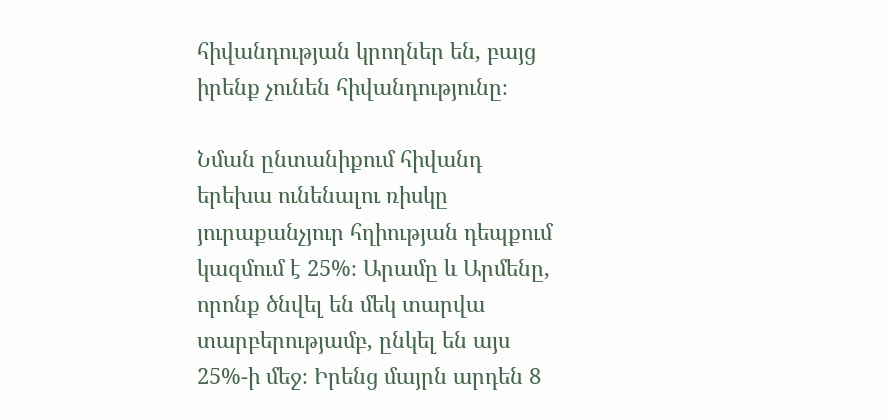հիվանդության կրողներ են, բայց իրենք չունեն հիվանդությունը։

Նման ընտանիքում հիվանդ երեխա ունենալու ռիսկը յուրաքանչյուր հղիության դեպքում կազմում է 25%։ Արամը և Արմենը, որոնք ծնվել են մեկ տարվա տարբերությամբ, ընկել են այս 25%-ի մեջ։ Իրենց մայրն արդեն 8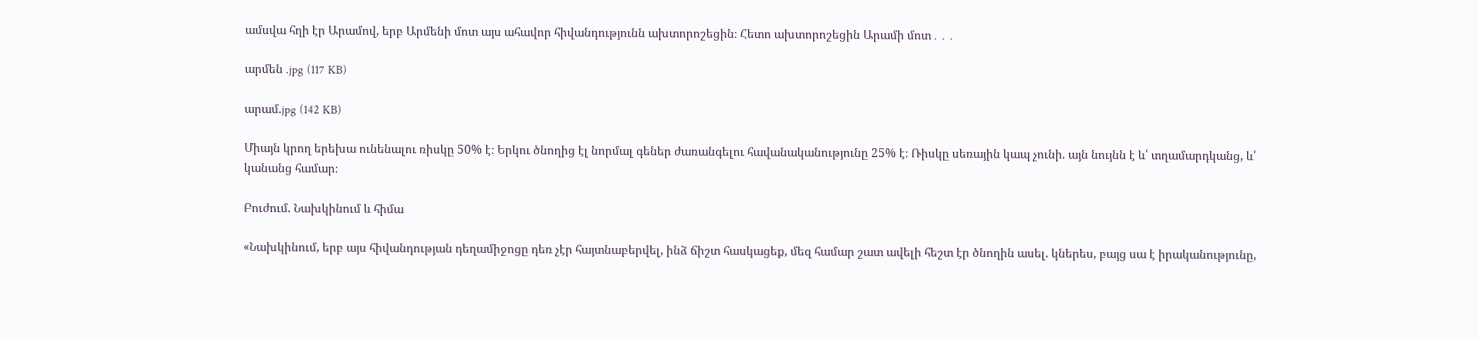ամսվա հղի էր Արամով, երբ Արմենի մոտ այս ահավոր հիվանդությունն ախտորոշեցին։ Հետո ախտորոշեցին Արամի մոտ․․․

արմեն .jpg (117 KB)

արամ.jpg (142 KB)

Միայն կրող երեխա ունենալու ռիսկը 50% է։ Երկու ծնողից էլ նորմալ գեներ ժառանգելու հավանականությունը 25% է։ Ռիսկը սեռային կապ չունի. այն նույնն է և՛ տղամարդկանց, և՛ կանանց համար։

Բուժում. Նախկինում և հիմա

«Նախկինում, երբ այս հիվանդության դեղամիջոցը դեռ չէր հայտնաբերվել, ինձ ճիշտ հասկացեք, մեզ համար շատ ավելի հեշտ էր ծնողին ասել. կներես, բայց սա է իրականությունը,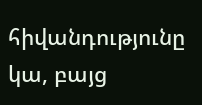հիվանդությունը կա, բայց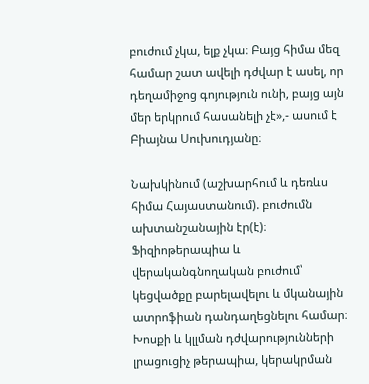բուժում չկա, ելք չկա։ Բայց հիմա մեզ համար շատ ավելի դժվար է ասել, որ դեղամիջոց գոյություն ունի, բայց այն մեր երկրում հասանելի չէ»,- ասում է Բիայնա Սուխուդյանը։

Նախկինում (աշխարհում և դեռևս հիմա Հայաստանում). բուժումն ախտանշանային էր(է)։ Ֆիզիոթերապիա և վերականգնողական բուժում՝ կեցվածքը բարելավելու և մկանային ատրոֆիան դանդաղեցնելու համար։ Խոսքի և կլլման դժվարությունների լրացուցիչ թերապիա, կերակրման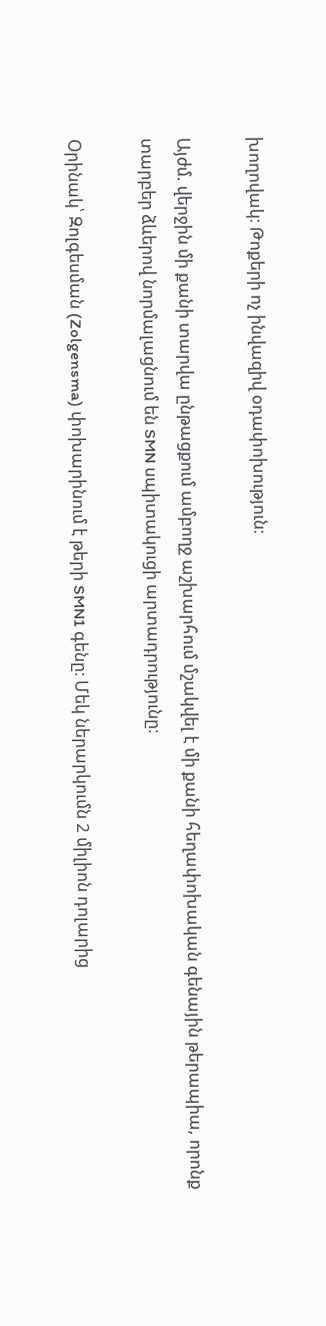խողովակ։ Թոքերի ոչ ինվազիվ օդափոխություն։

Այժմ. վերջին մի քանի տարվա ընթացքում ամբողջ աշխարհում մշակվել է մի քանի հեղափոխական գենային թերապիա, որոնք տարբեր ձևերով նորմալացնում են SMN սպիտակուցի արտադրությունը։

Օրինակ՝ Զոլգեսման (Zolgensma) փոխարինում է թերի SMN1 գենը։ Մեկ ներարկումն 2 միլիոն դոլարից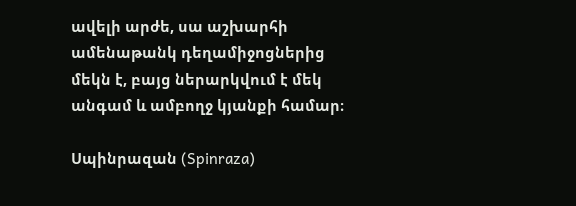ավելի արժե, սա աշխարհի ամենաթանկ դեղամիջոցներից մեկն է, բայց ներարկվում է մեկ անգամ և ամբողջ կյանքի համար։

Սպինրազան (Spinraza)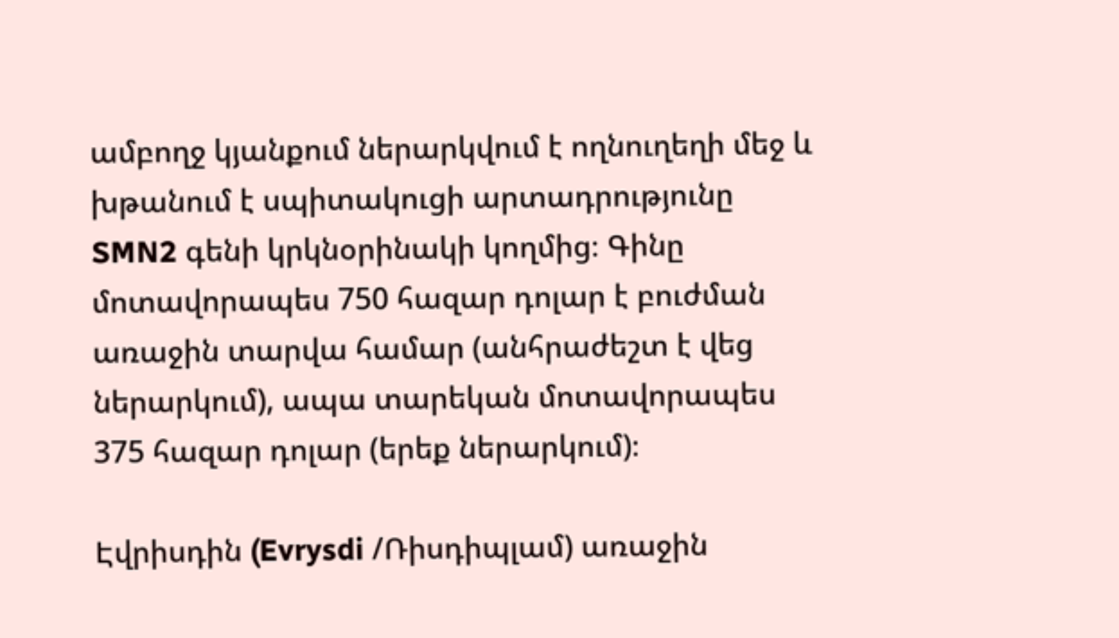ամբողջ կյանքում ներարկվում է ողնուղեղի մեջ և խթանում է սպիտակուցի արտադրությունը SMN2 գենի կրկնօրինակի կողմից։ Գինը մոտավորապես 750 հազար դոլար է բուժման առաջին տարվա համար (անհրաժեշտ է վեց ներարկում), ապա տարեկան մոտավորապես 375 հազար դոլար (երեք ներարկում)։

Էվրիսդին (Evrysdi /Ռիսդիպլամ) առաջին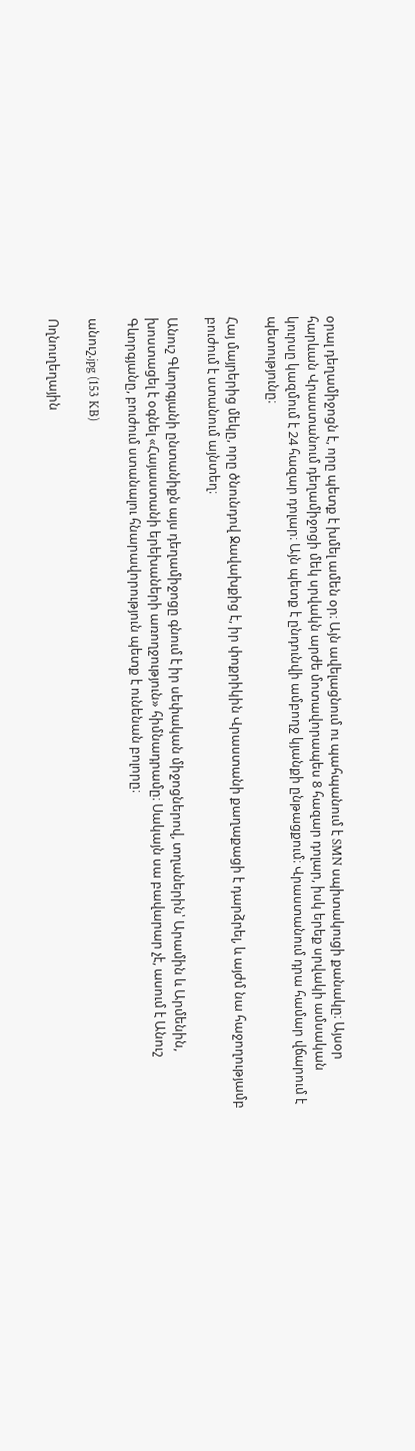օրալ դեղամիջոցն է, որը պետք է խմել ամեն օր։ Այն ավելացնում ու պահպանում է SMN սպիտակուցի քանակը։ Այսօր հարևան Վրաստանում դեղամիջոցի մեկ սրվակն արժե մոտավորապես 8 հազար դոլար, իսկ երեք սրվակի ամսական կուրսը կազմում է 24 հազար դոլար։ Այն պետք է ընդունվի ամբողջ կյանքի ընթացքում։ Վրաստանում դրա համար վճարում է պետությունը։

Հայ մայրերից մեկը, որը ծնունդով Ջավախքից է, իր փոքրիկին Վրաստանի քաղաքացի է դարձրել, և այժմ նա հաջողությամբ բուժում է ստանում այնտեղ։

Անուշ Գևորգյանի ընտանիքն այս դեղամիջոցը գնում է իր սեփական միջոցներով, տղաներին՝ Արամին և Արմենին, խոստացել է օգնել «Հայաստանի երեխաների առողջություն» հիմնադրամը։ Սակայն սա բավարար չէ, ասում է Անուշ Գևորգյանը, բուժում ստանալու հնարավորություն պետք է ունենան բոլորը։

անուշ.jpg (153 KB)

Ողնուղեղային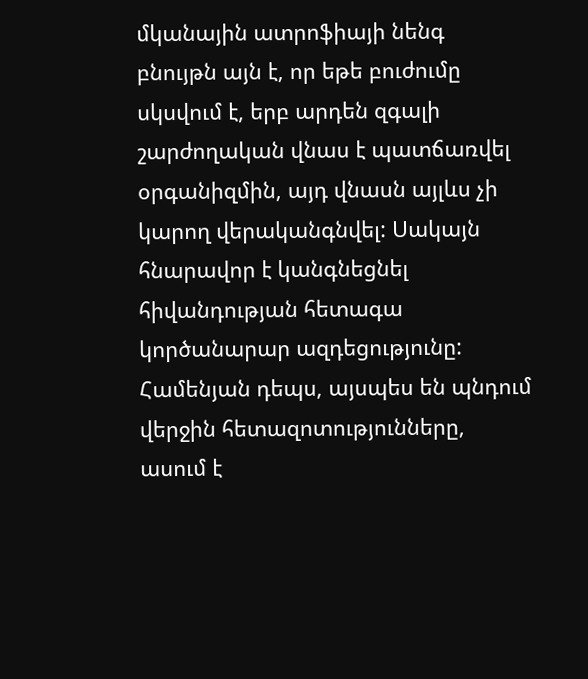մկանային ատրոֆիայի նենգ բնույթն այն է, որ եթե բուժումը սկսվում է, երբ արդեն զգալի շարժողական վնաս է պատճառվել օրգանիզմին, այդ վնասն այլևս չի կարող վերականգնվել: Սակայն հնարավոր է կանգնեցնել հիվանդության հետագա կործանարար ազդեցությունը: Համենյան դեպս, այսպես են պնդում վերջին հետազոտությունները, ասում է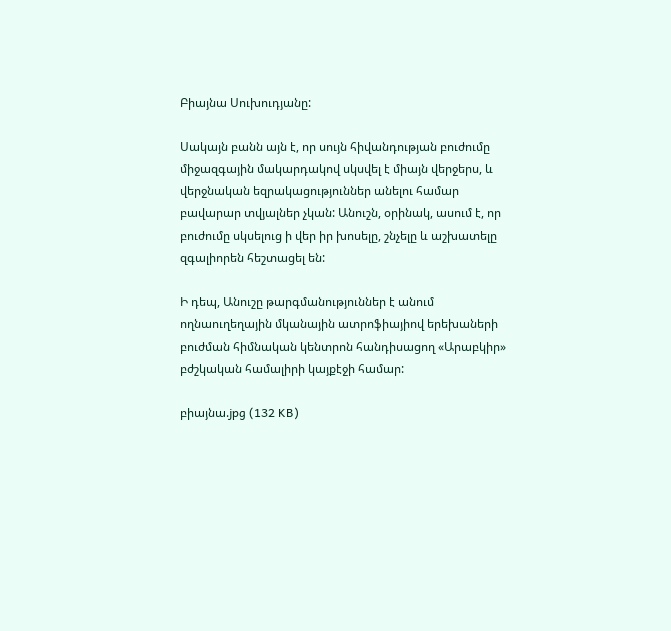Բիայնա Սուխուդյանը:

Սակայն բանն այն է, որ սույն հիվանդության բուժումը միջազգային մակարդակով սկսվել է միայն վերջերս, և վերջնական եզրակացություններ անելու համար բավարար տվյալներ չկան: Անուշն, օրինակ, ասում է, որ բուժումը սկսելուց ի վեր իր խոսելը, շնչելը և աշխատելը զգալիորեն հեշտացել են:

Ի դեպ, Անուշը թարգմանություններ է անում ողնաուղեղային մկանային ատրոֆիայիով երեխաների բուժման հիմնական կենտրոն հանդիսացող «Արաբկիր» բժշկական համալիրի կայքէջի համար:

բիայնա.jpg (132 KB)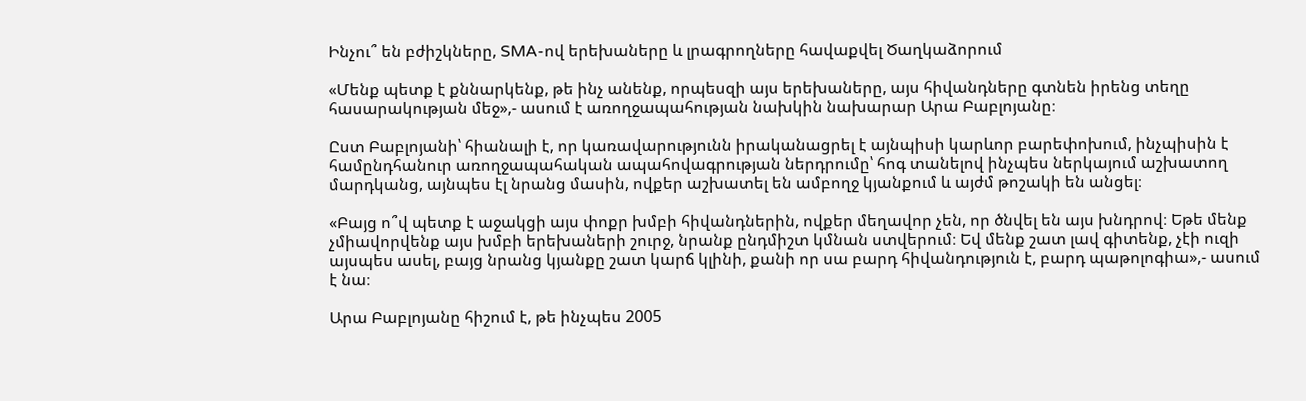Ինչու՞ են բժիշկները, SMA-ով երեխաները և լրագրողները հավաքվել Ծաղկաձորում

«Մենք պետք է քննարկենք, թե ինչ անենք, որպեսզի այս երեխաները, այս հիվանդները գտնեն իրենց տեղը հասարակության մեջ»,- ասում է առողջապահության նախկին նախարար Արա Բաբլոյանը։

Ըստ Բաբլոյանի՝ հիանալի է, որ կառավարությունն իրականացրել է այնպիսի կարևոր բարեփոխում, ինչպիսին է համընդհանուր առողջապահական ապահովագրության ներդրումը՝ հոգ տանելով ինչպես ներկայում աշխատող մարդկանց, այնպես էլ նրանց մասին, ովքեր աշխատել են ամբողջ կյանքում և այժմ թոշակի են անցել։

«Բայց ո՞վ պետք է աջակցի այս փոքր խմբի հիվանդներին, ովքեր մեղավոր չեն, որ ծնվել են այս խնդրով։ Եթե մենք չմիավորվենք այս խմբի երեխաների շուրջ, նրանք ընդմիշտ կմնան ստվերում։ Եվ մենք շատ լավ գիտենք, չէի ուզի այսպես ասել, բայց նրանց կյանքը շատ կարճ կլինի, քանի որ սա բարդ հիվանդություն է, բարդ պաթոլոգիա»,- ասում է նա։

Արա Բաբլոյանը հիշում է, թե ինչպես 2005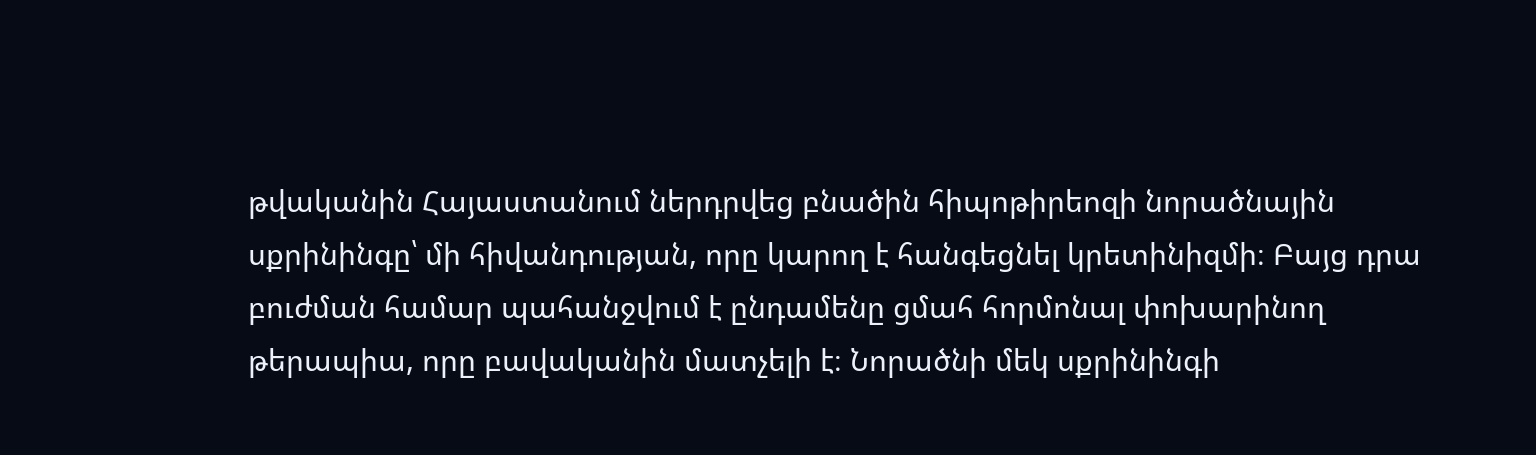թվականին Հայաստանում ներդրվեց բնածին հիպոթիրեոզի նորածնային սքրինինգը՝ մի հիվանդության, որը կարող է հանգեցնել կրետինիզմի։ Բայց դրա բուժման համար պահանջվում է ընդամենը ցմահ հորմոնալ փոխարինող թերապիա, որը բավականին մատչելի է։ Նորածնի մեկ սքրինինգի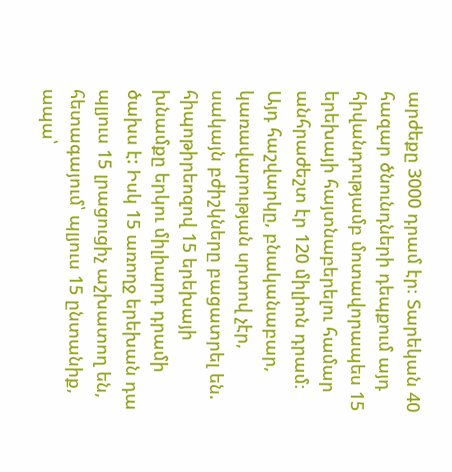արժեքը 3000 դրամ էր։ Տարեկան 40 հազար ծնունդների դեպքում այդ հիվանդությամբ մոտավորապես 15 երեխայի հայտնաբերելու համար անհրաժեշտ էր 120 միլիոն դրամ։ Այդ հաշվարկը, բնականաբար, կառավարության սրտով չէր, սակայն բժիշկները բացատրել են. հիպոթիրեոզով 15 երեխայի խնամքը երկու միլիարդ դրամի ծախս է: Իսկ 15 առողջ երեխան դա պլյուս 15 լրացուցիչ աշխատող են, հետագայում՝ պլյուս 15 ընտանիք, ապա՝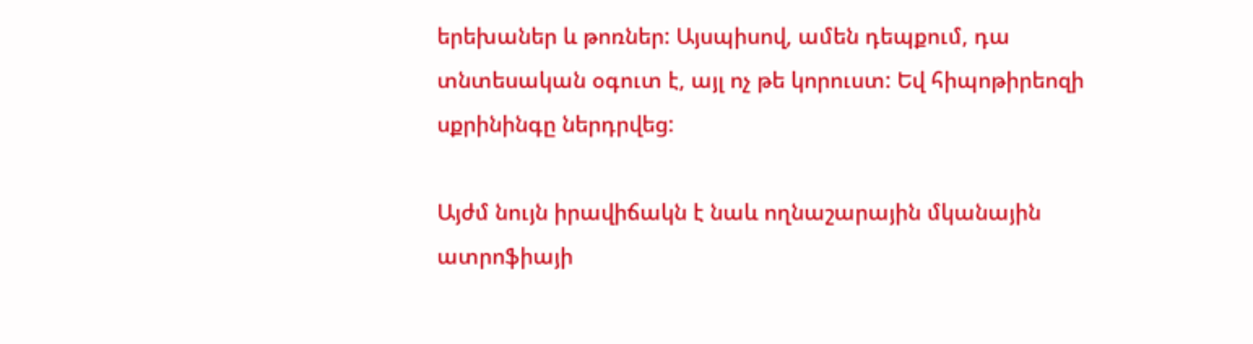երեխաներ և թոռներ: Այսպիսով, ամեն դեպքում, դա տնտեսական օգուտ է, այլ ոչ թե կորուստ: Եվ հիպոթիրեոզի սքրինինգը ներդրվեց:

Այժմ նույն իրավիճակն է նաև ողնաշարային մկանային ատրոֆիայի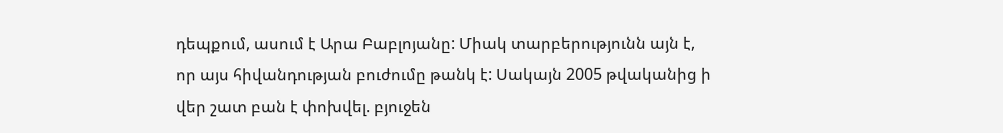դեպքում, ասում է Արա Բաբլոյանը: Միակ տարբերությունն այն է, որ այս հիվանդության բուժումը թանկ է: Սակայն 2005 թվականից ի վեր շատ բան է փոխվել. բյուջեն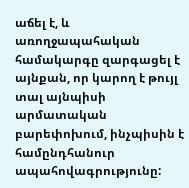աճել է, և առողջապահական համակարգը զարգացել է այնքան, որ կարող է թույլ տալ այնպիսի արմատական բարեփոխում, ինչպիսին է համընդհանուր ապահովագրությունը: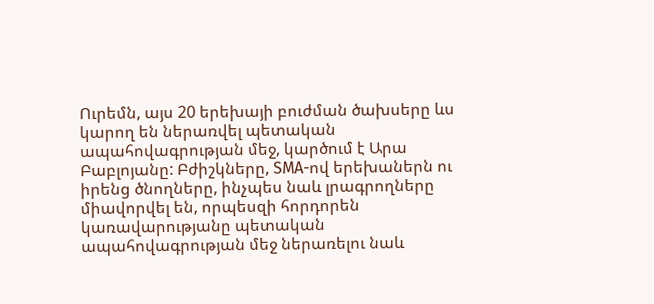Ուրեմն, այս 20 երեխայի բուժման ծախսերը ևս կարող են ներառվել պետական ապահովագրության մեջ, կարծում է Արա Բաբլոյանը: Բժիշկները, SMA-ով երեխաներն ու իրենց ծնողները, ինչպես նաև լրագրողները միավորվել են, որպեսզի հորդորեն կառավարությանը պետական ապահովագրության մեջ ներառելու նաև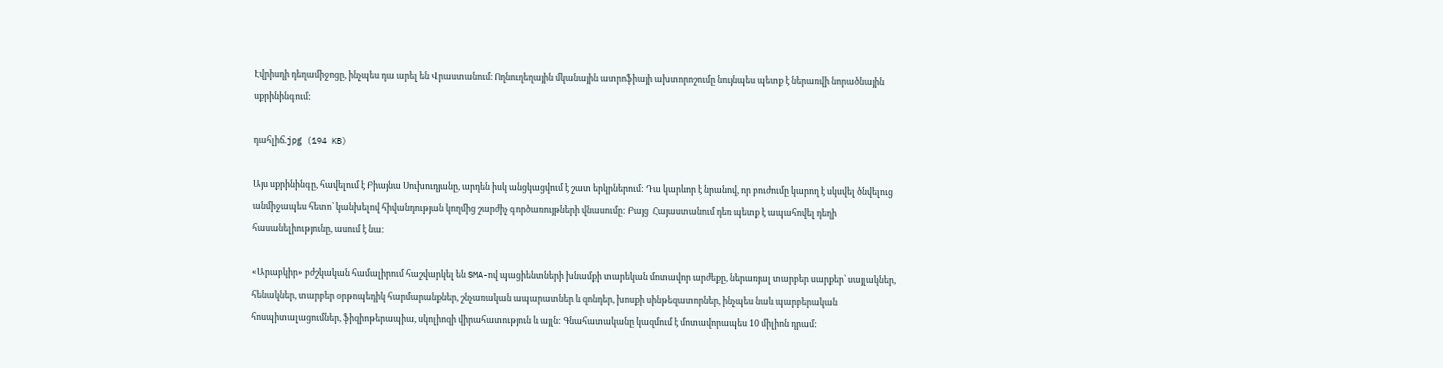Էվրիսդի դեղամիջոցը, ինչպես դա արել են Վրաստանում։ Ողնուղեղային մկանային ատրոֆիայի ախտորոշումը նույնպես պետք է ներառվի նորածնային սքրինինգում:

դահլիճ.jpg (194 KB)

Այս սքրինինգը, հավելում է Բիայնա Սուխուդյանը, արդեն իսկ անցկացվում է շատ երկրներում: Դա կարևոր է նրանով, որ բուժումը կարող է սկսվել ծնվելուց անմիջապես հետո՝ կանխելով հիվանդության կողմից շարժիչ գործառույթների վնասումը: Բայց  Հայաստանում դեռ պետք է ապահովել դեղի հասանելիությունը, ասում է նա։

«Արաբկիր» բժշկական համալիրում հաշվարկել են SMA-ով պացիենտների խնամքի տարեկան մոտավոր արժեքը, ներառյալ տարբեր սարքեր՝ սայլակներ, հենակներ, տարբեր օրթոպեդիկ հարմարանքներ, շնչառական ապարատներ և զոնդեր, խոսքի սինթեզատորներ, ինչպես նաև պարբերական հոսպիտալացումներ, ֆիզիոթերապիա, սկոլիոզի վիրահատություն և այլն: Գնահատականը կազմում է մոտավորապես 10 միլիոն դրամ: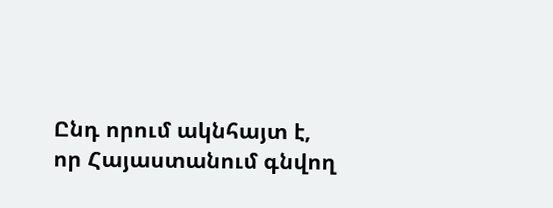Ընդ որում ակնհայտ է, որ Հայաստանում գնվող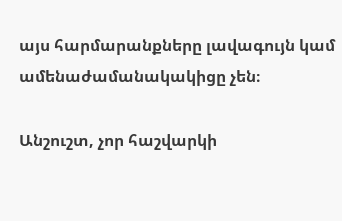այս հարմարանքները լավագույն կամ ամենաժամանակակիցը չեն։

Անշուշտ, չոր հաշվարկի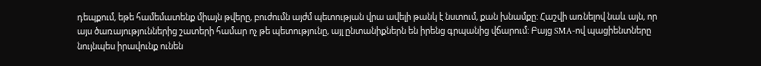դեպքում, եթե համեմատենք միայն թվերը, բուժումն այժմ պետության վրա ավելի թանկ է նստում, քան խնամքը: Հաշվի առնելով նաև այն, որ այս ծառայություններից շատերի համար ոչ թե պետությունը, այլ ընտանիքներն են իրենց գրպանից վճարում: Բայց SMA-ով պացիենտները նույնպես իրավունք ունեն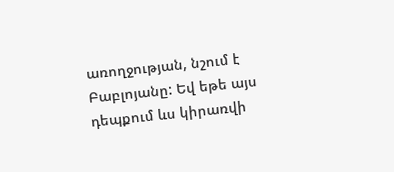առողջության, նշում է Բաբլոյանը: Եվ եթե այս դեպքում ևս կիրառվի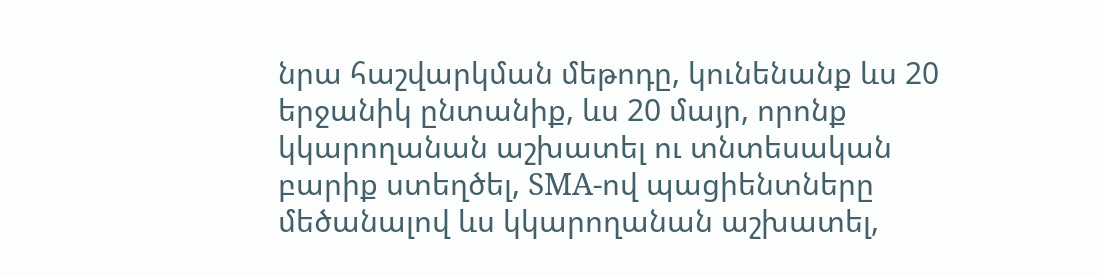նրա հաշվարկման մեթոդը, կունենանք ևս 20 երջանիկ ընտանիք, ևս 20 մայր, որոնք կկարողանան աշխատել ու տնտեսական բարիք ստեղծել, SMA-ով պացիենտները մեծանալով ևս կկարողանան աշխատել,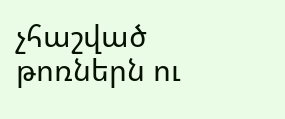չհաշված թոռներն ու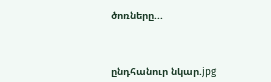ծոռները...



ընդհանուր նկար.jpg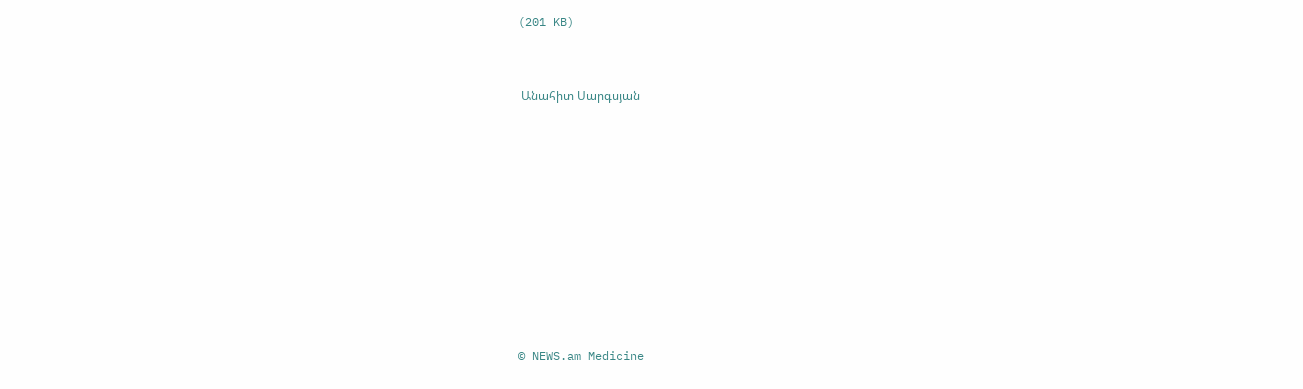(201 KB)



 Անահիտ Սարգսյան













© NEWS.am Medicine